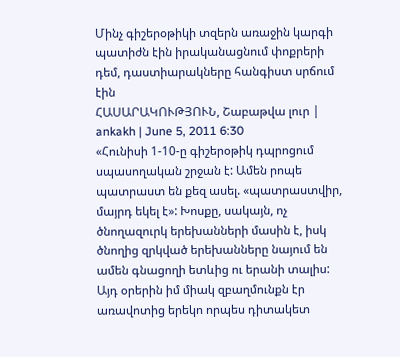Մինչ գիշերօթիկի տզերն առաջին կարգի պատիժն էին իրականացնում փոքրերի դեմ, դաստիարակները հանգիստ սրճում էին
ՀԱՍԱՐԱԿՈՒԹՅՈՒՆ, Շաբաթվա լուր | ankakh | June 5, 2011 6:30
«Հունիսի 1-10-ը գիշերօթիկ դպրոցում սպասողական շրջան է: Ամեն րոպե պատրաստ են քեզ ասել. «պատրաստվիր, մայրդ եկել է»: Խոսքը, սակայն, ոչ ծնողազուրկ երեխանների մասին է, իսկ ծնողից զրկված երեխանները նայում են ամեն գնացողի ետևից ու երանի տալիս:
Այդ օրերին իմ միակ զբաղմունքն էր առավոտից երեկո որպես դիտակետ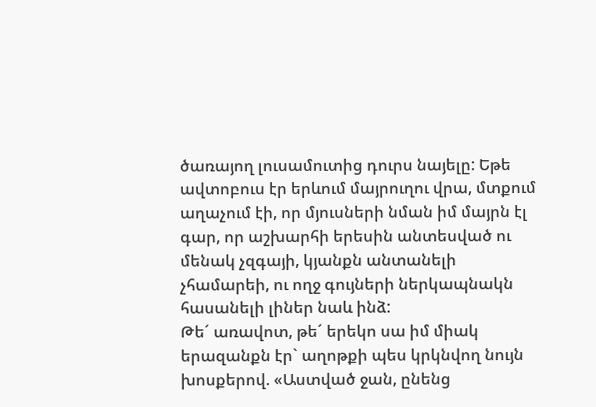ծառայող լուսամուտից դուրս նայելը: Եթե ավտոբուս էր երևում մայրուղու վրա, մտքում աղաչում էի, որ մյուսների նման իմ մայրն էլ գար, որ աշխարհի երեսին անտեսված ու մենակ չզգայի, կյանքն անտանելի չհամարեի, ու ողջ գույների ներկապնակն հասանելի լիներ նաև ինձ:
Թե´ առավոտ, թե´ երեկո սա իմ միակ երազանքն էր` աղոթքի պես կրկնվող նույն խոսքերով. «Աստված ջան, ընենց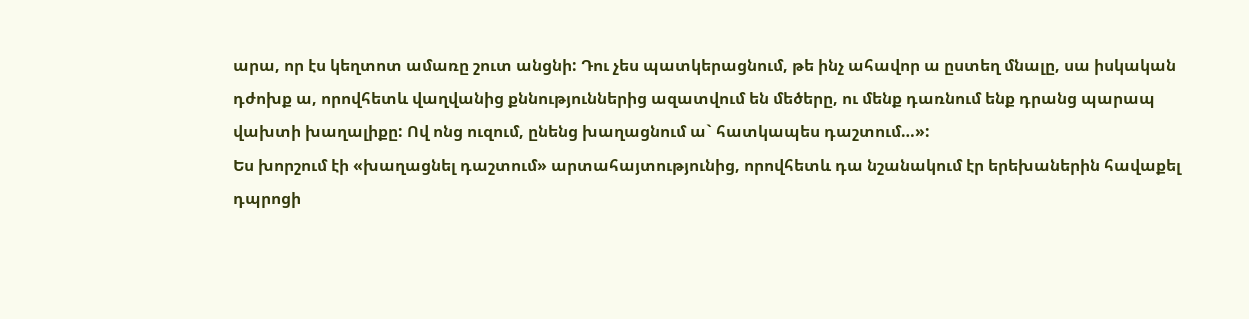արա, որ էս կեղտոտ ամառը շուտ անցնի: Դու չես պատկերացնում, թե ինչ ահավոր ա ըստեղ մնալը, սա իսկական դժոխք ա, որովհետև վաղվանից քննություններից ազատվում են մեծերը, ու մենք դառնում ենք դրանց պարապ վախտի խաղալիքը: Ով ոնց ուզում, ընենց խաղացնում ա` հատկապես դաշտում…»:
Ես խորշում էի «խաղացնել դաշտում» արտահայտությունից, որովհետև դա նշանակում էր երեխաներին հավաքել դպրոցի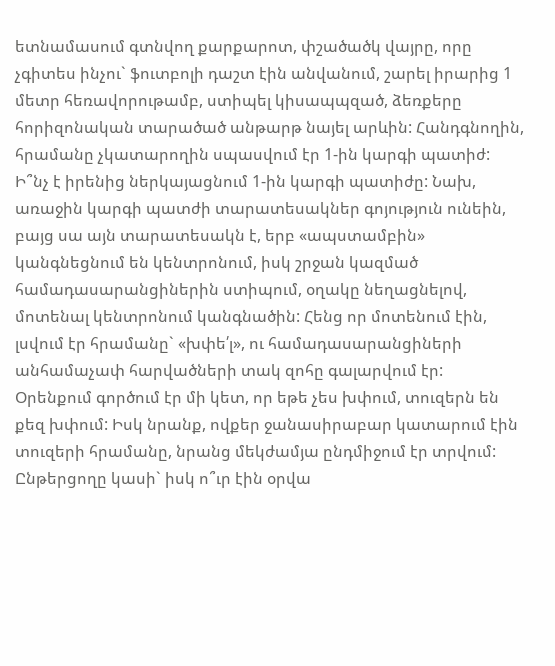ետնամասում գտնվող քարքարոտ, փշածածկ վայրը, որը չգիտես ինչու` ֆուտբոլի դաշտ էին անվանում, շարել իրարից 1 մետր հեռավորութամբ, ստիպել կիսապպզած, ձեռքերը հորիզոնական տարածած անթարթ նայել արևին: Հանդգնողին, հրամանը չկատարողին սպասվում էր 1-ին կարգի պատիժ:
Ի՞նչ է իրենից ներկայացնում 1-ին կարգի պատիժը: Նախ, առաջին կարգի պատժի տարատեսակներ գոյություն ունեին, բայց սա այն տարատեսակն է, երբ «ապստամբին» կանգնեցնում են կենտրոնում, իսկ շրջան կազմած համադասարանցիներին ստիպում, օղակը նեղացնելով, մոտենալ կենտրոնում կանգնածին: Հենց որ մոտենում էին, լսվում էր հրամանը` «խփե՛լ», ու համադասարանցիների անհամաչափ հարվածների տակ զոհը գալարվում էր:
Օրենքում գործում էր մի կետ, որ եթե չես խփում, տուզերն են քեզ խփում: Իսկ նրանք, ովքեր ջանասիրաբար կատարում էին տուզերի հրամանը, նրանց մեկժամյա ընդմիջում էր տրվում:
Ընթերցողը կասի` իսկ ո՞ւր էին օրվա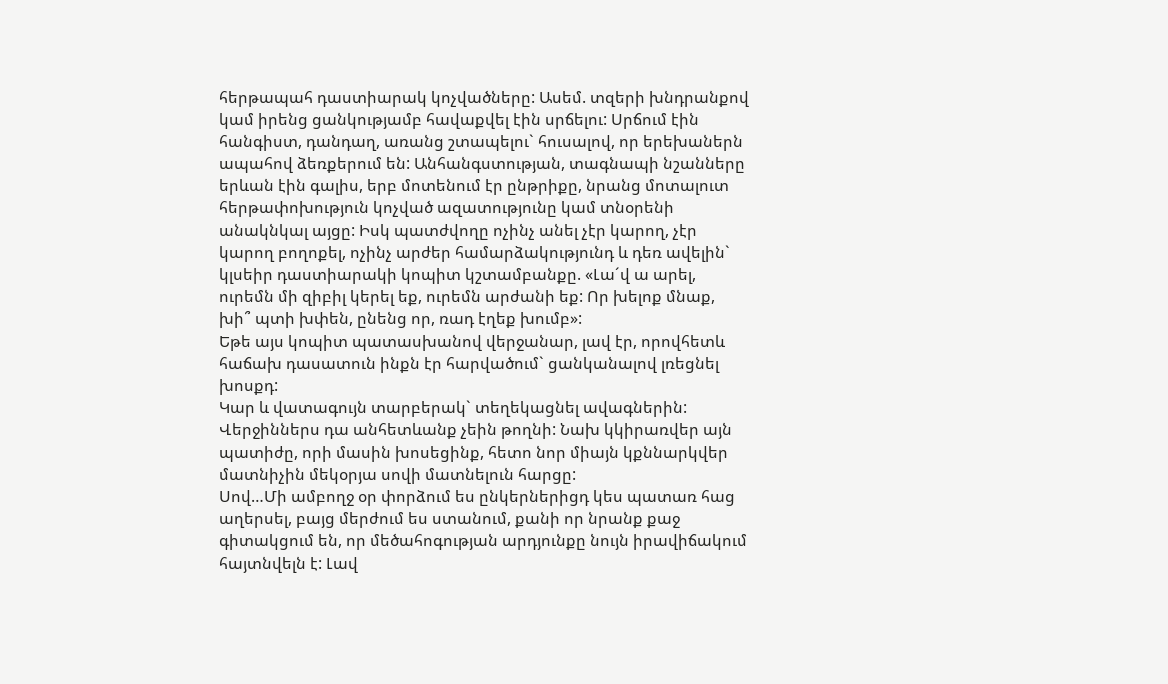հերթապահ դաստիարակ կոչվածները: Ասեմ. տզերի խնդրանքով կամ իրենց ցանկությամբ հավաքվել էին սրճելու: Սրճում էին հանգիստ, դանդաղ, առանց շտապելու` հուսալով, որ երեխաներն ապահով ձեռքերում են: Անհանգստության, տագնապի նշանները երևան էին գալիս, երբ մոտենում էր ընթրիքը, նրանց մոտալուտ հերթափոխություն կոչված ազատությունը կամ տնօրենի անակնկալ այցը: Իսկ պատժվողը ոչինչ անել չէր կարող, չէր կարող բողոքել, ոչինչ արժեր համարձակությունդ և դեռ ավելին` կլսեիր դաստիարակի կոպիտ կշտամբանքը. «Լա´վ ա արել, ուրեմն մի զիբիլ կերել եք, ուրեմն արժանի եք: Որ խելոք մնաք, խի՞ պտի խփեն, ընենց որ, ռադ էղեք խումբ»:
Եթե այս կոպիտ պատասխանով վերջանար, լավ էր, որովհետև հաճախ դասատուն ինքն էր հարվածում` ցանկանալով լռեցնել խոսքդ:
Կար և վատագույն տարբերակ` տեղեկացնել ավագներին: Վերջիններս դա անհետևանք չեին թողնի: Նախ կկիրառվեր այն պատիժը, որի մասին խոսեցինք, հետո նոր միայն կքննարկվեր մատնիչին մեկօրյա սովի մատնելուն հարցը:
Սով…Մի ամբողջ օր փորձում ես ընկերներիցդ կես պատառ հաց աղերսել, բայց մերժում ես ստանում, քանի որ նրանք քաջ գիտակցում են, որ մեծահոգության արդյունքը նույն իրավիճակում հայտնվելն է: Լավ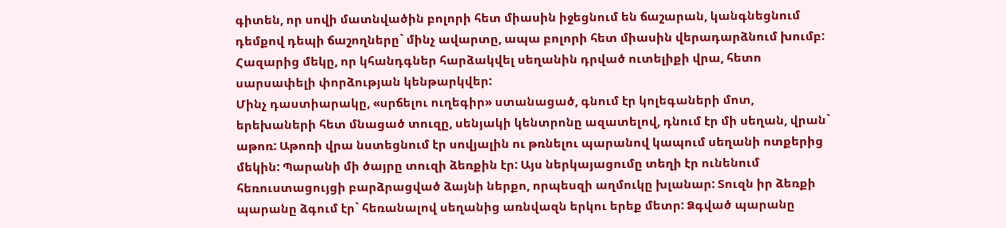գիտեն, որ սովի մատնվածին բոլորի հետ միասին իջեցնում են ճաշարան, կանգնեցնում դեմքով դեպի ճաշողները` մինչ ավարտը, ապա բոլորի հետ միասին վերադարձնում խումբ: Հազարից մեկը, որ կհանդգներ հարձակվել սեղանին դրված ուտելիքի վրա, հետո սարսափելի փորձության կենթարկվեր:
Մինչ դաստիարակը, «սրճելու ուղեգիր» ստանացած, գնում էր կոլեգաների մոտ, երեխաների հետ մնացած տուզը, սենյակի կենտրոնը ազատելով, դնում էր մի սեղան, վրան` աթոռ: Աթոռի վրա նստեցնում էր սովյալին ու թռնելու պարանով կապում սեղանի ոտքերից մեկին: Պարանի մի ծայրը տուզի ձեռքին էր: Այս ներկայացումը տեղի էր ունենում հեռուստացույցի բարձրացված ձայնի ներքո, որպեսզի աղմուկը խլանար: Տուզն իր ձեռքի պարանը ձգում էր` հեռանալով սեղանից առնվազն երկու երեք մետր: Ձգված պարանը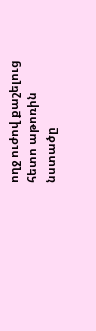ողջ ուժով քաշելուց հետո աթոռին նստածը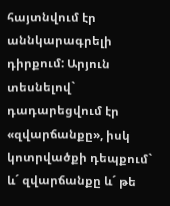հայտնվում էր աննկարագրելի դիրքում: Արյուն տեսնելով` դադարեցվում էր «զվարճանքը», իսկ կոտրվածքի դեպքում` և´ զվարճանքը և´ թե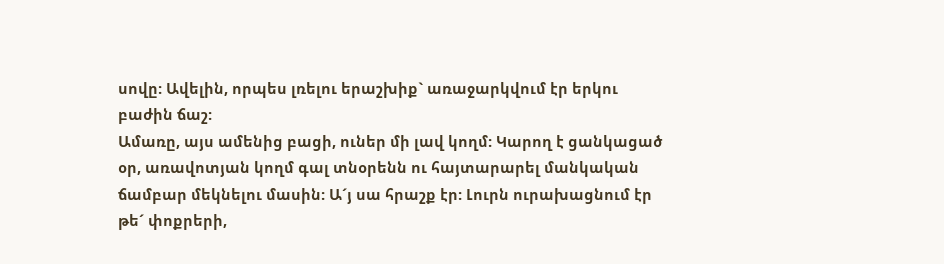սովը: Ավելին, որպես լռելու երաշխիք` առաջարկվում էր երկու բաժին ճաշ:
Ամառը, այս ամենից բացի, ուներ մի լավ կողմ: Կարող է ցանկացած օր, առավոտյան կողմ գալ տնօրենն ու հայտարարել մանկական ճամբար մեկնելու մասին: Ա´յ սա հրաշք էր: Լուրն ուրախացնում էր թե´ փոքրերի,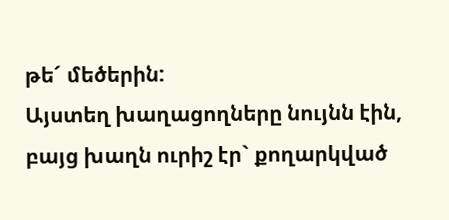թե´ մեծերին:
Այստեղ խաղացողները նույնն էին, բայց խաղն ուրիշ էր` քողարկված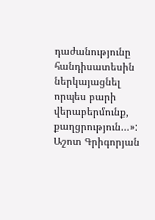դաժանությունը հանդիսատեսին ներկայացնել որպես բարի վերաբերմունք, քաղցրություն…»:
Աշոտ Գրիգորյան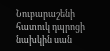Նուբարաշենի հատուկ դպրոցի նախկին սան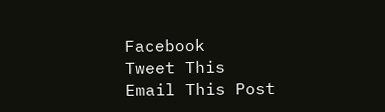Facebook
Tweet This
Email This Post